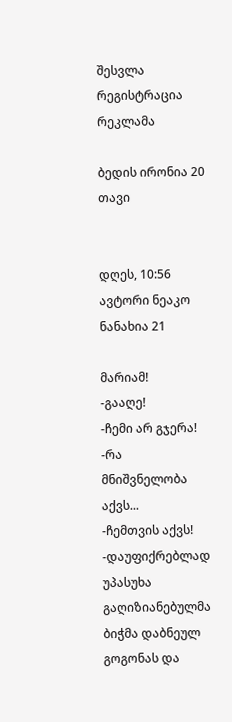შესვლა
რეგისტრაცია
რეკლამა

ბედის ირონია 20 თავი


დღეს, 10:56
ავტორი ნეაკო
ნანახია 21

მარიამ!
-გააღე!
-ჩემი არ გჯერა!
-რა მნიშვნელობა აქვს...
-ჩემთვის აქვს! -დაუფიქრებლად უპასუხა გაღიზიანებულმა ბიჭმა დაბნეულ გოგონას და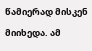წამიერად მისკენ მიიხედა. ამ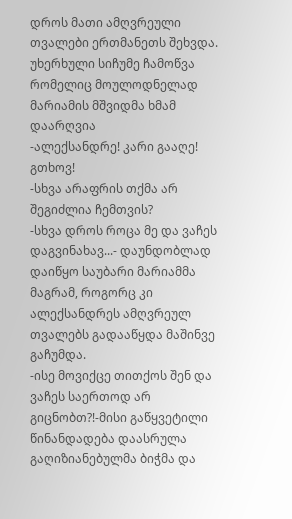დროს მათი ამღვრეული თვალები ერთმანეთს შეხვდა. უხერხული სიჩუმე ჩამოწვა რომელიც მოულოდნელად მარიამის მშვიდმა ხმამ დაარღვია
-ალექსანდრე! კარი გააღე! გთხოვ!
-სხვა არაფრის თქმა არ შეგიძლია ჩემთვის?
-სხვა დროს როცა მე და ვაჩეს დაგვინახავ...- დაუნდობლად დაიწყო საუბარი მარიამმა მაგრამ, როგორც კი ალექსანდრეს ამღვრეულ თვალებს გადააწყდა მაშინვე გაჩუმდა.
-ისე მოვიქცე თითქოს შენ და ვაჩეს საერთოდ არ გიცნობთ?!-მისი გაწყვეტილი წინანდადება დაასრულა გაღიზიანებულმა ბიჭმა და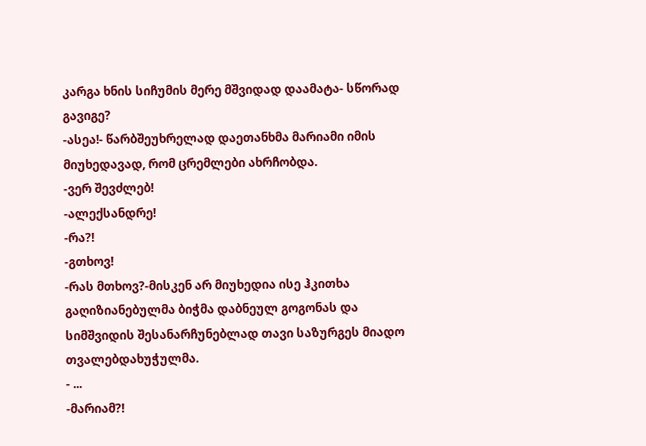კარგა ხნის სიჩუმის მერე მშვიდად დაამატა- სწორად გავიგე?
-ასეა!- წარბშეუხრელად დაეთანხმა მარიამი იმის მიუხედავად, რომ ცრემლები ახრჩობდა.
-ვერ შევძლებ!
-ალექსანდრე!
-რა?!
-გთხოვ!
-რას მთხოვ?-მისკენ არ მიუხედია ისე ჰკითხა გაღიზიანებულმა ბიჭმა დაბნეულ გოგონას და სიმშვიდის შესანარჩუნებლად თავი საზურგეს მიადო თვალებდახუჭულმა.
- ...
-მარიამ?!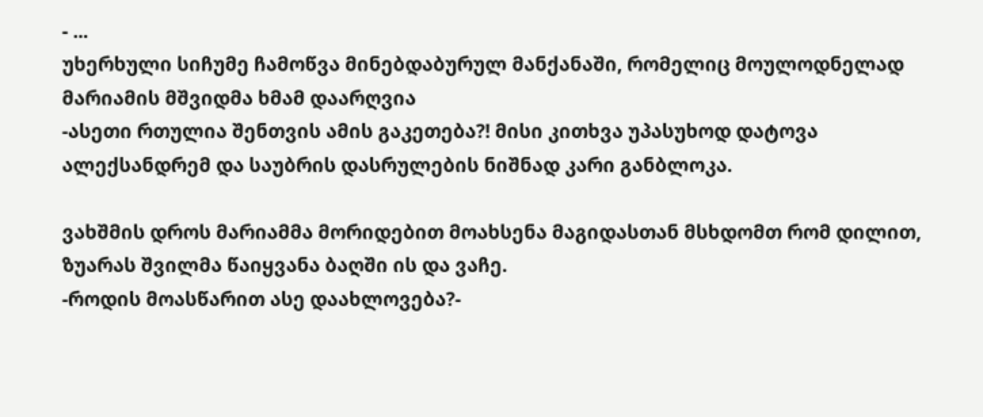- ...
უხერხული სიჩუმე ჩამოწვა მინებდაბურულ მანქანაში, რომელიც მოულოდნელად მარიამის მშვიდმა ხმამ დაარღვია
-ასეთი რთულია შენთვის ამის გაკეთება?! მისი კითხვა უპასუხოდ დატოვა ალექსანდრემ და საუბრის დასრულების ნიშნად კარი განბლოკა.

ვახშმის დროს მარიამმა მორიდებით მოახსენა მაგიდასთან მსხდომთ რომ დილით, ზუარას შვილმა წაიყვანა ბაღში ის და ვაჩე.
-როდის მოასწარით ასე დაახლოვება?-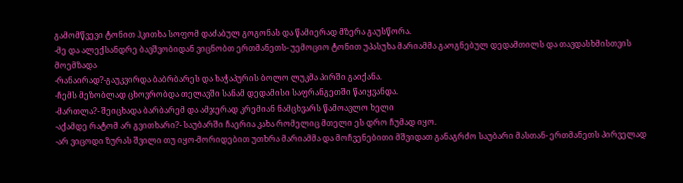გამომწვევი ტონით ჰკითხა სოფომ დაძაბულ გოგონას და წამიერად მზერა გაუსწორა.
-მე და ალექსანდრე ბავშვობიდან ვიცნობთ ერთმანეთს- უემოციო ტონით უპასუხა მარიამმა გაოგნებულ დედამთილს და თავდასხმისთვის მოემზადა
-რანაირად?-გაუკვირდა ბაბრბარეს და ხაჭაპურის ბოლო ლუკმა პირში გაიქანა.
-ჩემს მეზობლად ცხოვრობდა თელავში სანამ დედამისი საფრანგეთში წაიყვანდა.
-მართლა?- შეიცხადა ბარბარემ და ამჯერად კრემიან ნამცხვარს წამოავლო ხელი
-აქამდე რატომ არ გვითხარი?- საუბარში ჩაერია კახა რომელიც მთელი ეს დრო ჩუმად იყო.
-არ ვიცოდი ზურას შვილი თუ იყო-მორიდებით უთხრა მარიამმა და მოჩვენებითი მშვიდათ განაგრძო საუბარი მასთან- ერთმანეთს პირველად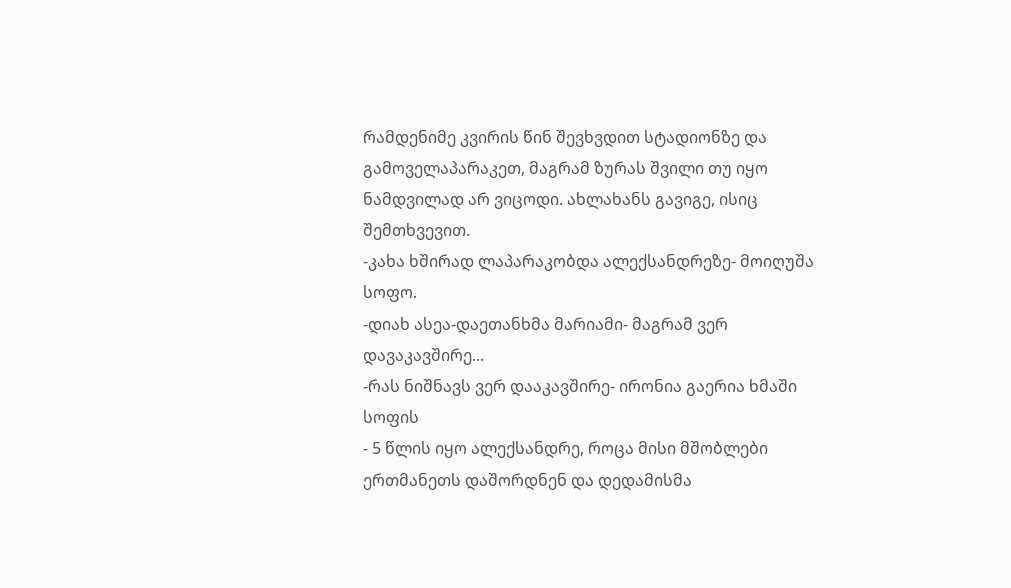რამდენიმე კვირის წინ შევხვდით სტადიონზე და გამოველაპარაკეთ, მაგრამ ზურას შვილი თუ იყო ნამდვილად არ ვიცოდი. ახლახანს გავიგე, ისიც შემთხვევით.
-კახა ხშირად ლაპარაკობდა ალექსანდრეზე- მოიღუშა სოფო.
-დიახ ასეა-დაეთანხმა მარიამი- მაგრამ ვერ დავაკავშირე...
-რას ნიშნავს ვერ დააკავშირე- ირონია გაერია ხმაში სოფის
- 5 წლის იყო ალექსანდრე, როცა მისი მშობლები ერთმანეთს დაშორდნენ და დედამისმა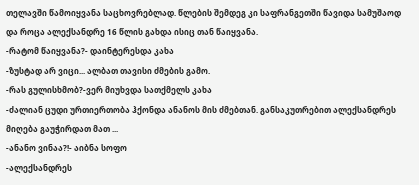თელავში წამოიყვანა საცხოვრებლად. წლების შემდეგ კი საფრანგეთში წავიდა სამუშაოდ და როცა ალექსანდრე 16 წლის გახდა ისიც თან წაიყვანა.
-რატომ წაიყვანა?- დაინტერესდა კახა
-ზუსტად არ ვიცი... ალბათ თავისი ძმების გამო.
-რას გულისხმობ?-ვერ მიუხვდა სათქმელს კახა
-ძალიან ცუდი ურთიერთობა ჰქონდა ანანოს მის ძმებთან. განსაკუთრებით ალექსანდრეს მიღება გაუჭირდათ მათ ...
-ანანო ვინაა?!- აიბნა სოფო
-ალექსანდრეს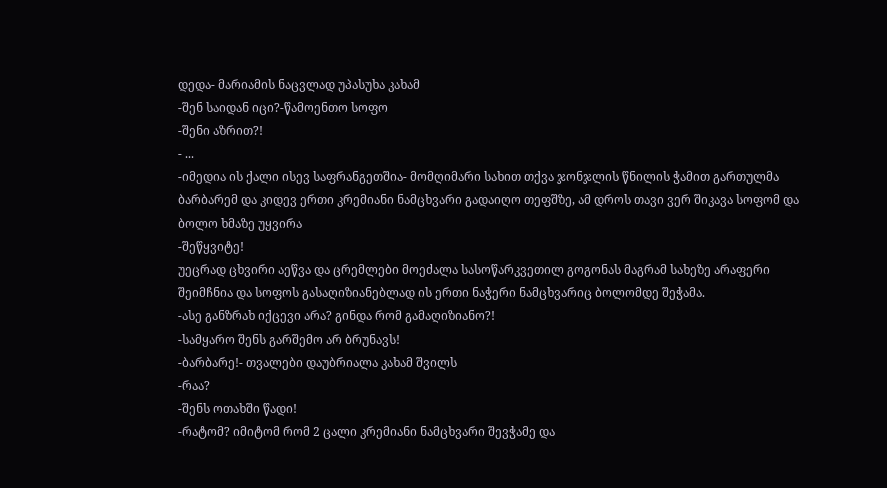დედა- მარიამის ნაცვლად უპასუხა კახამ
-შენ საიდან იცი?-წამოენთო სოფო
-შენი აზრით?!
- ...
-იმედია ის ქალი ისევ საფრანგეთშია- მომღიმარი სახით თქვა ჯონჯლის წნილის ჭამით გართულმა ბარბარემ და კიდევ ერთი კრემიანი ნამცხვარი გადაიღო თეფშზე, ამ დროს თავი ვერ შიკავა სოფომ და ბოლო ხმაზე უყვირა
-შეწყვიტე!
უეცრად ცხვირი აეწვა და ცრემლები მოეძალა სასოწარკვეთილ გოგონას მაგრამ სახეზე არაფერი შეიმჩნია და სოფოს გასაღიზიანებლად ის ერთი ნაჭერი ნამცხვარიც ბოლომდე შეჭამა.
-ასე განზრახ იქცევი არა? გინდა რომ გამაღიზიანო?!
-სამყარო შენს გარშემო არ ბრუნავს!
-ბარბარე!- თვალები დაუბრიალა კახამ შვილს
-რაა?
-შენს ოთახში წადი!
-რატომ? იმიტომ რომ 2 ცალი კრემიანი ნამცხვარი შევჭამე და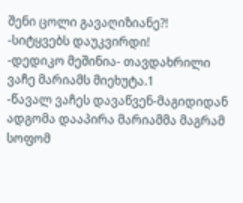შენი ცოლი გავაღიზიანე?!
-სიტყვებს დაუკვირდი!
-დედიკო მეშინია- თავდახრილი ვაჩე მარიამს მიეხუტა.1
-წავალ ვაჩეს დავაწვენ-მაგიდიდან ადგომა დააპირა მარიამმა მაგრამ სოფომ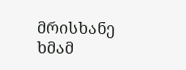მრისხანე ხმამ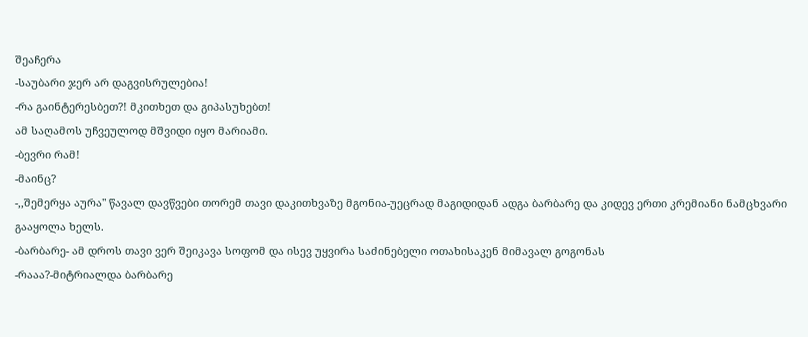შეაჩერა
-საუბარი ჯერ არ დაგვისრულებია!
-რა გაინტერესბეთ?! მკითხეთ და გიპასუხებთ!
ამ საღამოს უჩვეულოდ მშვიდი იყო მარიამი.
-ბევრი რამ!
-მაინც?
-,,შემერყა აურა" წავალ დავწვები თორემ თავი დაკითხვაზე მგონია-უეცრად მაგიდიდან ადგა ბარბარე და კიდევ ერთი კრემიანი ნამცხვარი გააყოლა ხელს.
-ბარბარე- ამ დროს თავი ვერ შეიკავა სოფომ და ისევ უყვირა საძინებელი ოთახისაკენ მიმავალ გოგონას
-რააა?-მიტრიალდა ბარბარე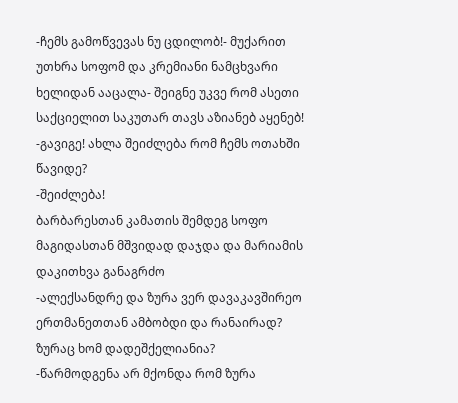-ჩემს გამოწვევას ნუ ცდილობ!- მუქარით უთხრა სოფომ და კრემიანი ნამცხვარი ხელიდან ააცალა- შეიგნე უკვე რომ ასეთი საქციელით საკუთარ თავს აზიანებ აყენებ!
-გავიგე! ახლა შეიძლება რომ ჩემს ოთახში წავიდე?
-შეიძლება!
ბარბარესთან კამათის შემდეგ სოფო მაგიდასთან მშვიდად დაჯდა და მარიამის დაკითხვა განაგრძო
-ალექსანდრე და ზურა ვერ დავაკავშირეო ერთმანეთთან ამბობდი და რანაირად? ზურაც ხომ დადეშქელიანია?
-წარმოდგენა არ მქონდა რომ ზურა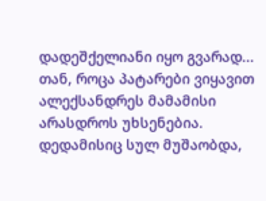დადეშქელიანი იყო გვარად... თან, როცა პატარები ვიყავით ალექსანდრეს მამამისი არასდროს უხსენებია. დედამისიც სულ მუშაობდა,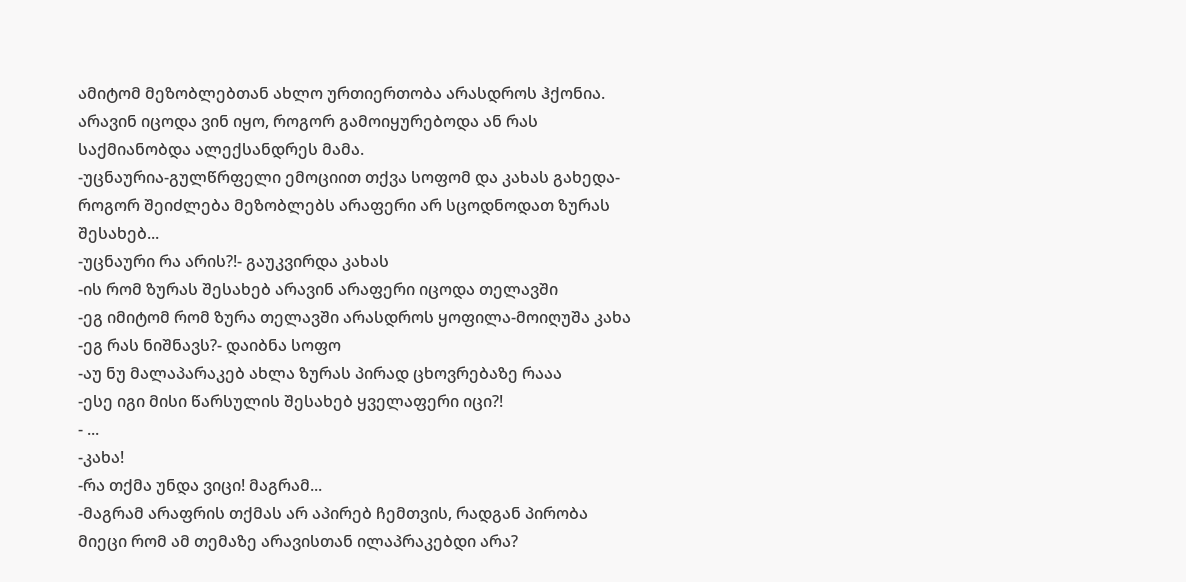ამიტომ მეზობლებთან ახლო ურთიერთობა არასდროს ჰქონია. არავინ იცოდა ვინ იყო, როგორ გამოიყურებოდა ან რას საქმიანობდა ალექსანდრეს მამა.
-უცნაურია-გულწრფელი ემოციით თქვა სოფომ და კახას გახედა- როგორ შეიძლება მეზობლებს არაფერი არ სცოდნოდათ ზურას შესახებ...
-უცნაური რა არის?!- გაუკვირდა კახას
-ის რომ ზურას შესახებ არავინ არაფერი იცოდა თელავში
-ეგ იმიტომ რომ ზურა თელავში არასდროს ყოფილა-მოიღუშა კახა
-ეგ რას ნიშნავს?- დაიბნა სოფო
-აუ ნუ მალაპარაკებ ახლა ზურას პირად ცხოვრებაზე რააა
-ესე იგი მისი წარსულის შესახებ ყველაფერი იცი?!
- ...
-კახა!
-რა თქმა უნდა ვიცი! მაგრამ...
-მაგრამ არაფრის თქმას არ აპირებ ჩემთვის, რადგან პირობა მიეცი რომ ამ თემაზე არავისთან ილაპრაკებდი არა?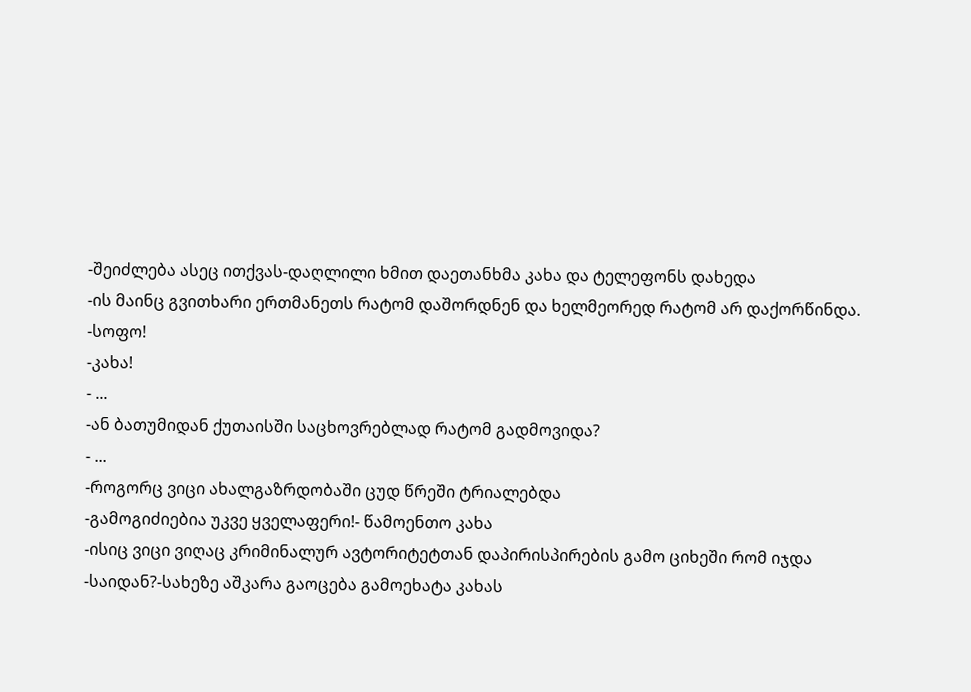-შეიძლება ასეც ითქვას-დაღლილი ხმით დაეთანხმა კახა და ტელეფონს დახედა
-ის მაინც გვითხარი ერთმანეთს რატომ დაშორდნენ და ხელმეორედ რატომ არ დაქორწინდა.
-სოფო!
-კახა!
- ...
-ან ბათუმიდან ქუთაისში საცხოვრებლად რატომ გადმოვიდა?
- ...
-როგორც ვიცი ახალგაზრდობაში ცუდ წრეში ტრიალებდა
-გამოგიძიებია უკვე ყველაფერი!- წამოენთო კახა
-ისიც ვიცი ვიღაც კრიმინალურ ავტორიტეტთან დაპირისპირების გამო ციხეში რომ იჯდა
-საიდან?-სახეზე აშკარა გაოცება გამოეხატა კახას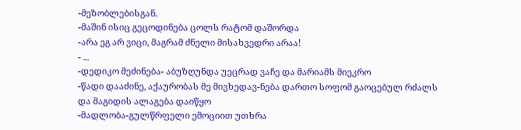-მეზობლებისგან.
-მაშინ ისიც გეცოდინება ცოლს რატომ დაშორდა
-არა ეგ არ ვიცი, მაგრამ ძნელი მისახვედრი არაა!
- ...
-დედიკო მეძინება- აბუზღუნდა უეცრად ვაჩე და მარიამს მიეკრო
-წადი დააძინე, აქაურობას მე მივხედავ-ნება დართო სოფომ გაოცებულ რძალს და მაგიდის ალაგება დაიწყო
-მადლობა-გულწრფელი ემოციით უთხრა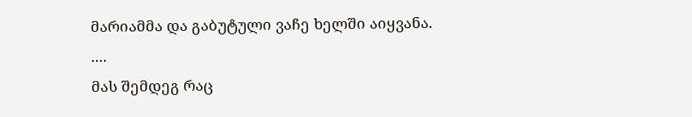მარიამმა და გაბუტული ვაჩე ხელში აიყვანა.
....
მას შემდეგ რაც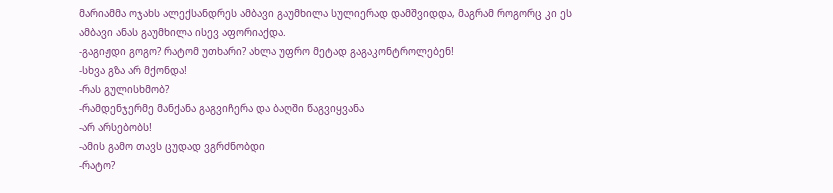მარიამმა ოჯახს ალექსანდრეს ამბავი გაუმხილა სულიერად დამშვიდდა, მაგრამ როგორც კი ეს ამბავი ანას გაუმხილა ისევ აფორიაქდა.
-გაგიჟდი გოგო? რატომ უთხარი? ახლა უფრო მეტად გაგაკონტროლებენ!
-სხვა გზა არ მქონდა!
-რას გულისხმობ?
-რამდენჯერმე მანქანა გაგვიჩერა და ბაღში წაგვიყვანა
-არ არსებობს!
-ამის გამო თავს ცუდად ვგრძნობდი
-რატო?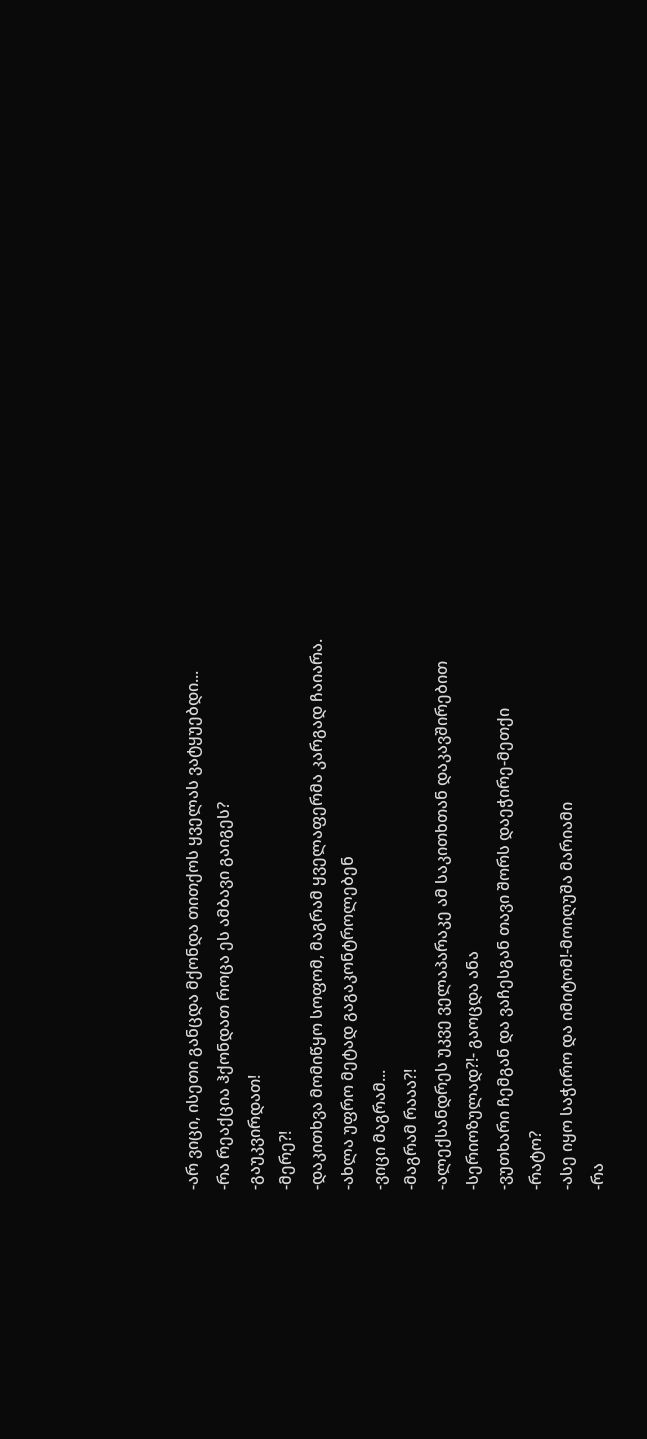-არ ვიცი, ისეთი განცდა მქონდა თითქოს ყველას ვატყუებდი...
-რა რეაქცია ჰქონდათ როცა ეს ამბავი გაიგეს?
-გაუკვირდათ!
-მერე?!
-დაკითხვა მომიწყო სოფომ, მაგრამ ყველაფერმა კარგად ჩაიარა.
-ახლა უფრო მეტად გაგაკონტროლებენ
-ვიცი მაგრამ...
-მაგრამ რააა?!
-ალექსანდრეს უკვე ველაპარაკე ამ საკითხთან დაკავშირებით
-სერიოზულად?!- გაოცდა ანა
-ვუთხარი ჩემგან და ვაჩესგან თავი შორს დაეჭირე-მეთქი
-რატო?
-ასე იყო საჭირო და იმიტომ!-მოიღუშა მარიამი
-რა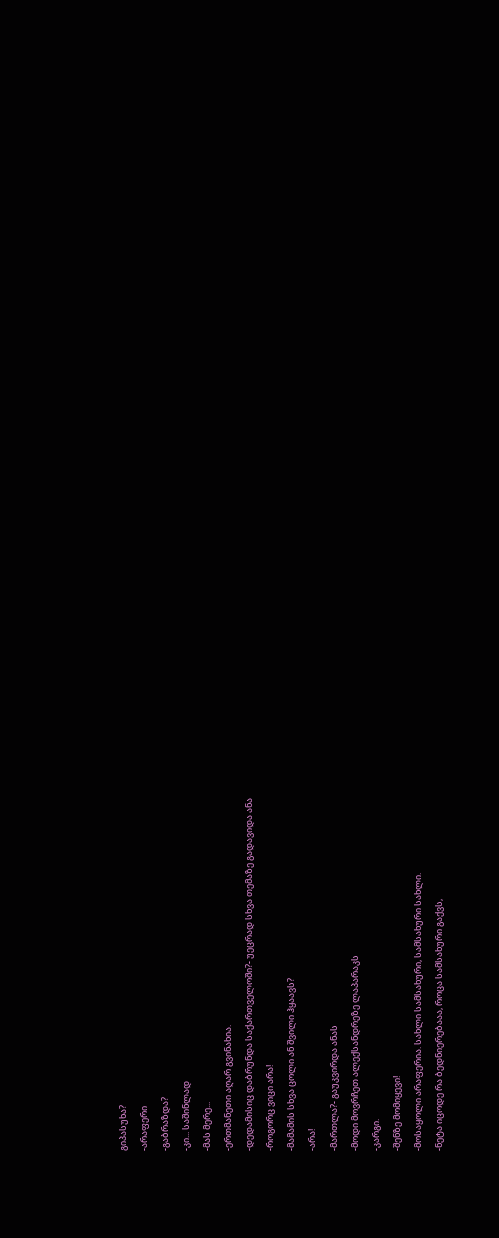გიპასუხა?
-არაფერი
-გაბრაზდა?
-კი... საშინლად
-მას მერე...
-ერთმანეთი აღარ გვინახია.
-დედამისიც დაბრუნდა საქართველოში?- უეცრად სხვა თემაზე გადავიდა ანა
-როგორც ვიცი არა!
-მამამის სხვა ცოლი ან შვილი ჰყაავს?
-არა!
-მართლა?- გაუკვირდა ანას
-მოდი მოვრჩეთ ალექსანდრეზე ლაპარაკს
-კარგი.
-შენზე მომიყევი!
-მოსაყოლი არაფერია. სახლი სამსახური, სამსახური სახლი.
-ნეტა იცოდე რა ბედნიერებააა, როცა სამსახური გაქვს,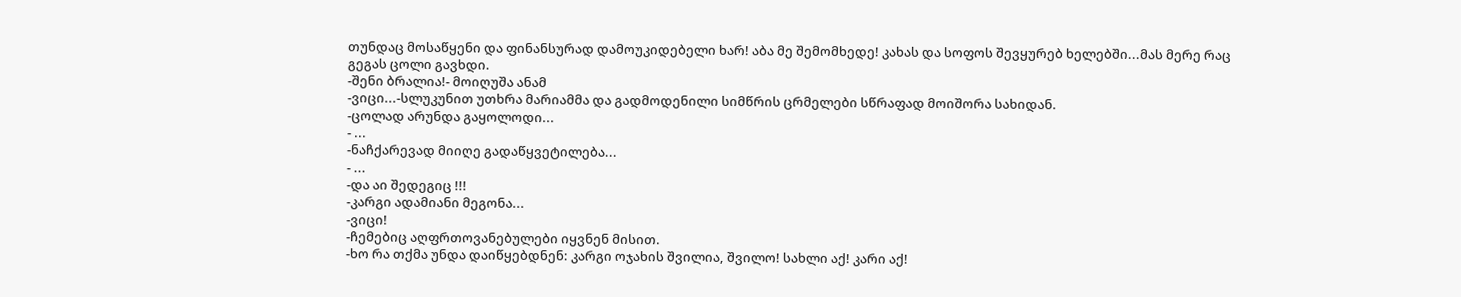თუნდაც მოსაწყენი და ფინანსურად დამოუკიდებელი ხარ! აბა მე შემომხედე! კახას და სოფოს შევყურებ ხელებში...მას მერე რაც გეგას ცოლი გავხდი.
-შენი ბრალია!- მოიღუშა ანამ
-ვიცი...-სლუკუნით უთხრა მარიამმა და გადმოდენილი სიმწრის ცრმელები სწრაფად მოიშორა სახიდან.
-ცოლად არუნდა გაყოლოდი...
- ...
-ნაჩქარევად მიიღე გადაწყვეტილება...
- ...
-და აი შედეგიც !!!
-კარგი ადამიანი მეგონა...
-ვიცი!
-ჩემებიც აღფრთოვანებულები იყვნენ მისით.
-ხო რა თქმა უნდა დაიწყებდნენ: კარგი ოჯახის შვილია, შვილო! სახლი აქ! კარი აქ!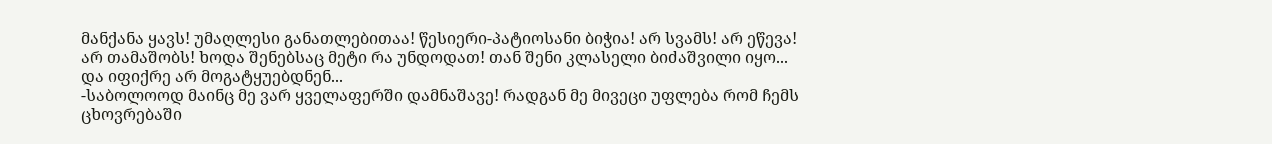მანქანა ყავს! უმაღლესი განათლებითაა! წესიერი-პატიოსანი ბიჭია! არ სვამს! არ ეწევა! არ თამაშობს! ხოდა შენებსაც მეტი რა უნდოდათ! თან შენი კლასელი ბიძაშვილი იყო... და იფიქრე არ მოგატყუებდნენ...
-საბოლოოდ მაინც მე ვარ ყველაფერში დამნაშავე! რადგან მე მივეცი უფლება რომ ჩემს ცხოვრებაში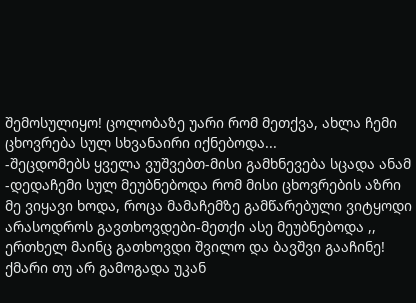შემოსულიყო! ცოლობაზე უარი რომ მეთქვა, ახლა ჩემი ცხოვრება სულ სხვანაირი იქნებოდა...
-შეცდომებს ყველა ვუშვებთ-მისი გამხნევება სცადა ანამ
-დედაჩემი სულ მეუბნებოდა რომ მისი ცხოვრების აზრი მე ვიყავი ხოდა, როცა მამაჩემზე გამწარებული ვიტყოდი არასოდროს გავთხოვდები-მეთქი ასე მეუბნებოდა ,, ერთხელ მაინც გათხოვდი შვილო და ბავშვი გააჩინე! ქმარი თუ არ გამოგადა უკან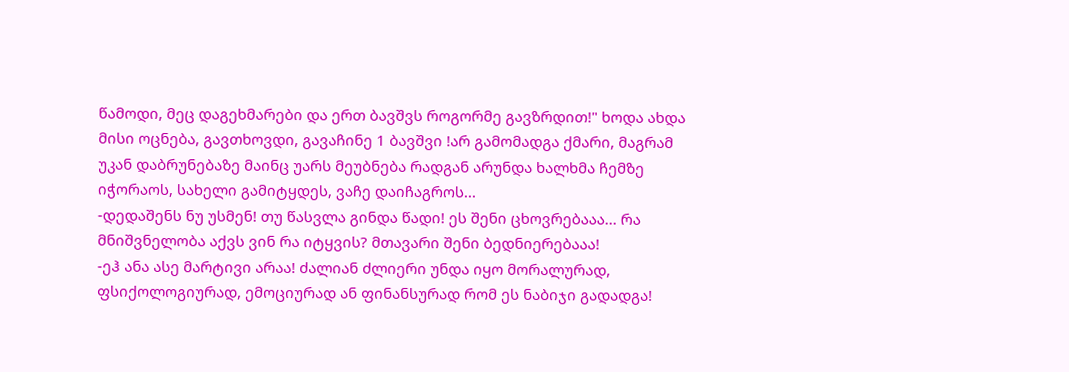წამოდი, მეც დაგეხმარები და ერთ ბავშვს როგორმე გავზრდით!" ხოდა ახდა მისი ოცნება, გავთხოვდი, გავაჩინე 1 ბავშვი !არ გამომადგა ქმარი, მაგრამ უკან დაბრუნებაზე მაინც უარს მეუბნება რადგან არუნდა ხალხმა ჩემზე იჭორაოს, სახელი გამიტყდეს, ვაჩე დაიჩაგროს...
-დედაშენს ნუ უსმენ! თუ წასვლა გინდა წადი! ეს შენი ცხოვრებააა... რა მნიშვნელობა აქვს ვინ რა იტყვის? მთავარი შენი ბედნიერებააა!
-ეჰ ანა ასე მარტივი არაა! ძალიან ძლიერი უნდა იყო მორალურად, ფსიქოლოგიურად, ემოციურად ან ფინანსურად რომ ეს ნაბიჯი გადადგა!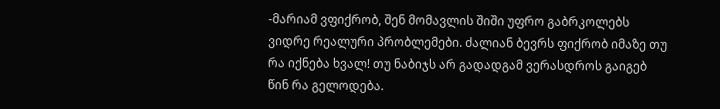-მარიამ ვფიქრობ, შენ მომავლის შიში უფრო გაბრკოლებს ვიდრე რეალური პრობლემები. ძალიან ბევრს ფიქრობ იმაზე თუ რა იქნება ხვალ! თუ ნაბიჯს არ გადადგამ ვერასდროს გაიგებ წინ რა გელოდება.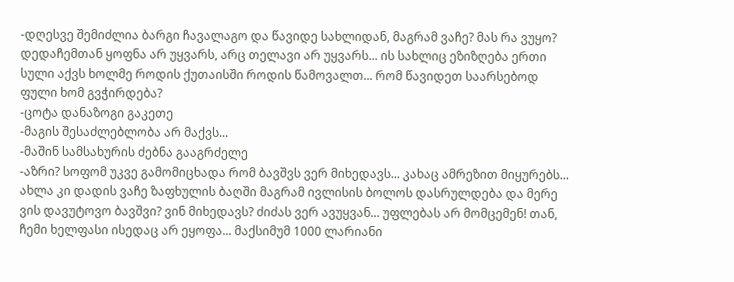-დღესვე შემიძლია ბარგი ჩავალაგო და წავიდე სახლიდან, მაგრამ ვაჩე? მას რა ვუყო? დედაჩემთან ყოფნა არ უყვარს, არც თელავი არ უყვარს... ის სახლიც ეზიზღება ერთი სული აქვს ხოლმე როდის ქუთაისში როდის წამოვალთ... რომ წავიდეთ საარსებოდ ფული ხომ გვჭირდება?
-ცოტა დანაზოგი გაკეთე
-მაგის შესაძლებლობა არ მაქვს...
-მაშინ სამსახურის ძებნა გააგრძელე
-აზრი? სოფომ უკვე გამომიცხადა რომ ბავშვს ვერ მიხედავს... კახაც ამრეზით მიყურებს... ახლა კი დადის ვაჩე ზაფხულის ბაღში მაგრამ ივლისის ბოლოს დასრულდება და მერე ვის დავუტოვო ბავშვი? ვინ მიხედავს? ძიძას ვერ ავუყვან... უფლებას არ მომცემენ! თან, ჩემი ხელფასი ისედაც არ ეყოფა... მაქსიმუმ 1000 ლარიანი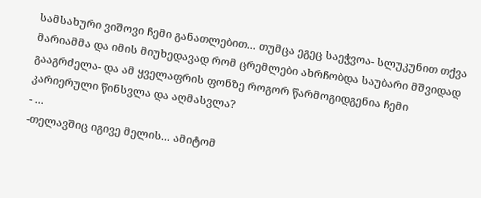სამსახური ვიშოვი ჩემი განათლებით... თუმცა ეგეც საეჭვოა- სლუკუნით თქვა მარიამმა და იმის მიუხედავად რომ ცრემლები ახრჩობდა საუბარი მშვიდად გააგრძელა- და ამ ყველაფრის ფონზე როგორ წარმოგიდგენია ჩემი კარიერული წინსვლა და აღმასვლა?
- ...
-თელავშიც იგივე მელის... ამიტომ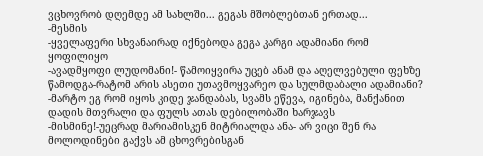ვცხოვრობ დღემდე ამ სახლში... გეგას მშობლებთან ერთად...
-მესმის
-ყველაფერი სხვანაირად იქნებოდა გეგა კარგი ადამიანი რომ ყოფილიყო
-ავადმყოფი ლუდომანი!- წამოიყვირა უცებ ანამ და აღელვებული ფეხზე წამოდგა-რატომ არის ასეთი უთავმოყვარეო და სულმდაბალი ადამიანი?
-მარტო ეგ რომ იყოს კიდე ჯანდაბას, სვამს ეწევა, იგინება, მანქანით დადის მთვრალი და ფულს ათას დებილობაში ხარჯავს
-მისმინე!-უეცრად მარიამისკენ მიტრიალდა ანა- არ ვიცი შენ რა მოლოდინები გაქვს ამ ცხოვრებისგან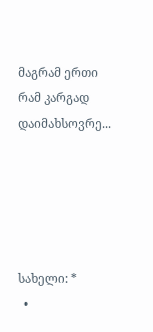მაგრამ ერთი რამ კარგად დაიმახსოვრე...





სახელი: *
  •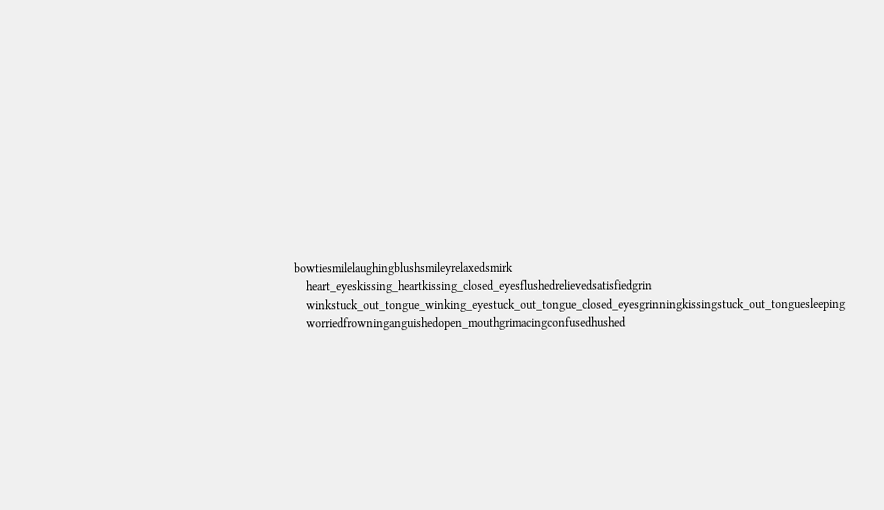bowtiesmilelaughingblushsmileyrelaxedsmirk
    heart_eyeskissing_heartkissing_closed_eyesflushedrelievedsatisfiedgrin
    winkstuck_out_tongue_winking_eyestuck_out_tongue_closed_eyesgrinningkissingstuck_out_tonguesleeping
    worriedfrowninganguishedopen_mouthgrimacingconfusedhushed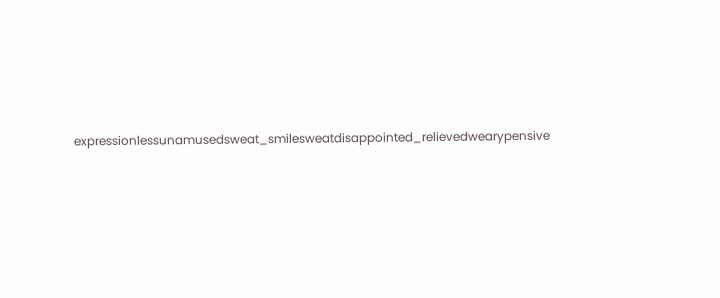expressionlessunamusedsweat_smilesweatdisappointed_relievedwearypensive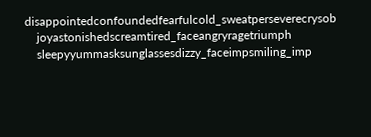disappointedconfoundedfearfulcold_sweatperseverecrysob
    joyastonishedscreamtired_faceangryragetriumph
    sleepyyummasksunglassesdizzy_faceimpsmiling_imp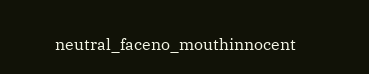neutral_faceno_mouthinnocent